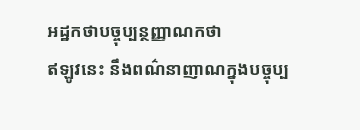អដ្ឋកថាបច្ចុប្បន្ថញ្ញាណកថា
ឥឡូវនេះ នឹងពណ៌នាញាណក្នុងបច្ចុប្ប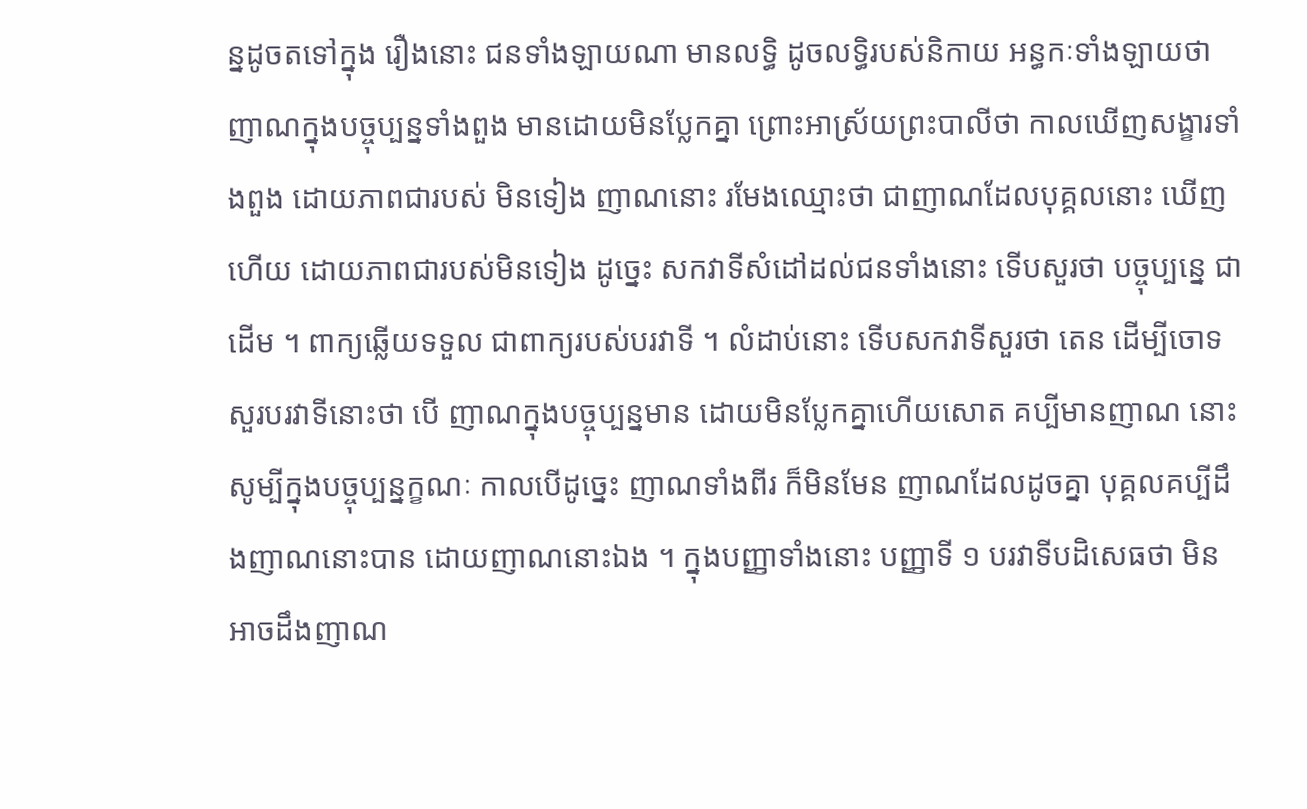ន្នដូចតទៅក្នុង រឿងនោះ ជនទាំងឡាយណា មានលទ្ធិ ដូចលទ្ធិរបស់និកាយ អន្ធកៈទាំងឡាយថា ញាណក្នុងបច្ចុប្បន្នទាំងពួង មានដោយមិនប្លែកគ្នា ព្រោះអាស្រ័យព្រះបាលីថា កាលឃើញសង្ខារទាំងពួង ដោយភាពជារបស់ មិនទៀង ញាណនោះ រមែងឈ្មោះថា ជាញាណដែលបុគ្គលនោះ ឃើញ ហើយ ដោយភាពជារបស់មិនទៀង ដូច្នេះ សកវាទីសំដៅដល់ជនទាំងនោះ ទើបសួរថា បច្ចុប្បន្នេ ជាដើម ។ ពាក្យឆ្លើយទទួល ជាពាក្យរបស់បរវាទី ។ លំដាប់នោះ ទើបសកវាទីសួរថា តេន ដើម្បីចោទសួរបរវាទីនោះថា បើ ញាណក្នុងបច្ចុប្បន្នមាន ដោយមិនប្លែកគ្នាហើយសោត គប្បីមានញាណ នោះ សូម្បីក្នុងបច្ចុប្បន្នក្ខណៈ កាលបើដូច្នេះ ញាណទាំងពីរ ក៏មិនមែន ញាណដែលដូចគ្នា បុគ្គលគប្បីដឹងញាណនោះបាន ដោយញាណនោះឯង ។ ក្នុងបញ្ញាទាំងនោះ បញ្ញាទី ១ បរវាទីបដិសេធថា មិនអាចដឹងញាណ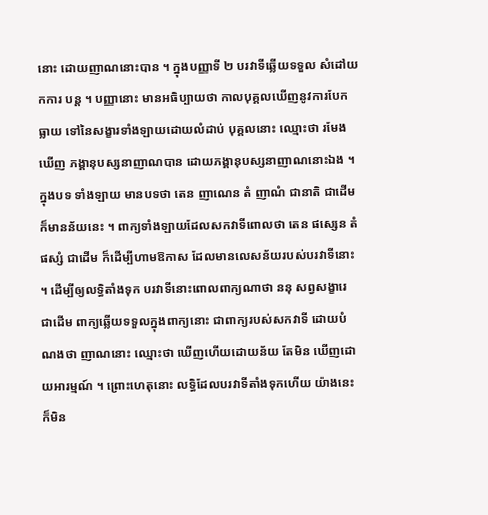នោះ ដោយញាណនោះបាន ។ ក្នុងបញ្ញាទី ២ បរវាទីឆ្លើយទទួល សំដៅយកការ បន្ត ។ បញ្ញានោះ មានអធិប្បាយថា កាលបុគ្គលឃើញនូវការបែកធ្លាយ ទៅនៃសង្ខារទាំងឡាយដោយលំដាប់ បុគ្គលនោះ ឈ្មោះថា រមែងឃើញ ភង្គានុបស្សនាញាណបាន ដោយភង្គានុបស្សនាញាណនោះឯង ។ ក្នុងបទ ទាំងឡាយ មានបទថា តេន ញាណេន តំ ញាណំ ជានាតិ ជាដើម ក៏មានន័យនេះ ។ ពាក្យទាំងឡាយដែលសកវាទីពោលថា តេន ផស្សេន តំ ផស្សំ ជាដើម ក៏ដើម្បីហាមឱកាស ដែលមានលេសន័យរបស់បរវាទីនោះ ។ ដើម្បីឲ្យលទ្ធិតាំងទុក បរវាទីនោះពោលពាក្យណាថា ននុ សព្វសង្ខារេ ជាដើម ពាក្យឆ្លើយទទួលក្នុងពាក្យនោះ ជាពាក្យរបស់សកវាទី ដោយបំណងថា ញាណនោះ ឈ្មោះថា ឃើញហើយដោយន័យ តែមិន ឃើញដោយអារម្មណ៍ ។ ព្រោះហេតុនោះ លទ្ធិដែលបរវាទីតាំងទុកហើយ យ៉ាងនេះ ក៏មិន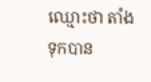ឈ្មោះថា តាំងទុកបាន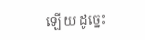ឡើយ ដូច្នេះ